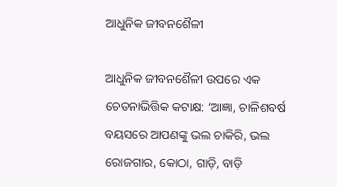ଆଧୁନିକ ଜୀବନଶୈଳୀ

ଆଧୁନିକ ଜୀବନଶୈଳୀ ଉପରେ ଏକ ଚେତନାଭିତ୍ତିକ କଟାକ୍ଷ: ‘ଆଜ୍ଞା, ଚାଳିଶବର୍ଷ ବୟସରେ ଆପଣଙ୍କୁ ଭଲ ଚାକିରି, ଭଲ ରୋଜଗାର, କୋଠା, ଗାଡ଼ି, ବାଡ଼ି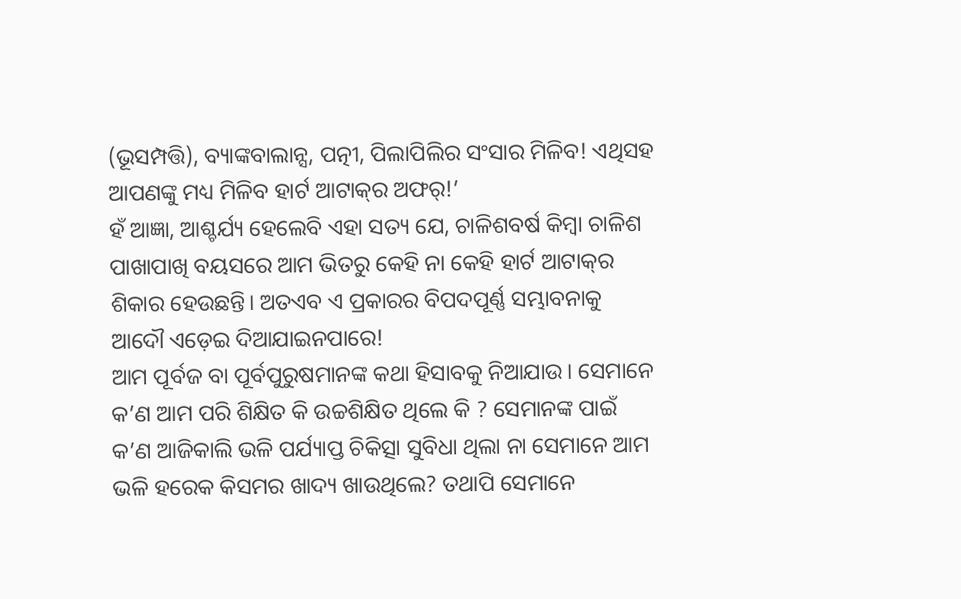(ଭୂସମ୍ପତ୍ତି), ବ୍ୟାଙ୍କବାଲାନ୍ସ, ପତ୍ନୀ, ପିଲାପିଲିର ସଂସାର ମିଳିବ! ଏଥିସହ ଆପଣଙ୍କୁ ମଧ୍ୟ ମିଳିବ ହାର୍ଟ ଆଟାକ୍‌ର ଅଫର୍‌!’
ହଁ ଆଜ୍ଞା, ଆଶ୍ଚର୍ଯ୍ୟ ହେଲେବି ଏହା ସତ୍ୟ ଯେ, ଚାଳିଶବର୍ଷ କିମ୍ବା ଚାଳିଶ ପାଖାପାଖି ବୟସରେ ଆମ ଭିତରୁ କେହି ନା କେହି ହାର୍ଟ ଆଟାକ୍‌ର ଶିକାର ହେଉଛନ୍ତି। ଅତଏବ ଏ ପ୍ରକାରର ବିପଦପୂର୍ଣ୍ଣ ସମ୍ଭାବନାକୁ ଆଦୌ ଏଡ଼େଇ ଦିଆଯାଇନପାରେ!
ଆମ ପୂର୍ବଜ ବା ପୂର୍ବପୁରୁଷମାନଙ୍କ କଥା ହିସାବକୁ ନିଆଯାଉ। ସେମାନେ କ’ଣ ଆମ ପରି ଶିକ୍ଷିତ କି ଉଚ୍ଚଶିକ୍ଷିତ ଥିଲେ କି ? ସେମାନଙ୍କ ପାଇଁ କ’ଣ ଆଜିକାଲି ଭଳି ପର୍ଯ୍ୟାପ୍ତ ଚିକିତ୍ସା ସୁବିଧା ଥିଲା ନା ସେମାନେ ଆମ ଭଳି ହରେକ କିସମର ଖାଦ୍ୟ ଖାଉଥିଲେ? ତଥାପି ସେମାନେ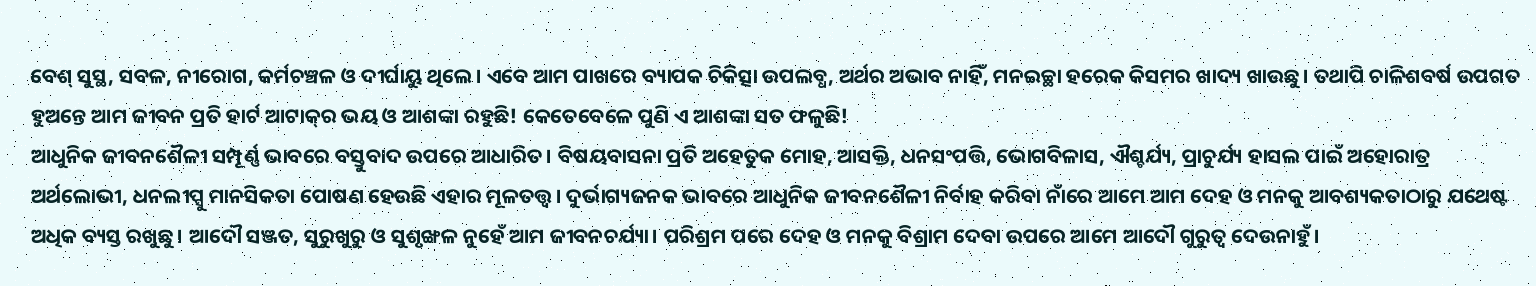ବେଶ୍‌ ସୁସ୍ଥ, ସବଳ, ନୀରୋଗ, କର୍ମଚଞ୍ଚଳ ଓ ଦୀର୍ଘାୟୁ ଥିଲେ। ଏବେ ଆମ ପାଖରେ ବ୍ୟାପକ ଚିକିତ୍ସା ଉପଲବ୍ଧ, ଅର୍ଥର ଅଭାବ ନାହିଁ, ମନଇଚ୍ଛା ହରେକ କିସମର ଖାଦ୍ୟ ଖାଉଛୁ। ତଥାପି ଚାଳିଶବର୍ଷ ଉପଗତ ହୁଅନ୍ତେ ଆମ ଜୀବନ ପ୍ରତି ହାର୍ଟ ଆଟାକ୍‌ର ଭୟ ଓ ଆଶଙ୍କା ରହୁଛି! କେତେବେଳେ ପୁଣି ଏ ଆଶଙ୍କା ସତ ଫଳୁଛି!
ଆଧୁନିକ ଜୀବନଶୈଳୀ ସମ୍ପୂର୍ଣ୍ଣ ଭାବରେ ବସ୍ତୁବାଦ ଉପରେ ଆଧାରିତ। ବିଷୟବାସନା ପ୍ରତି ଅହେତୁକ ମୋହ, ଆସକ୍ତି, ଧନସଂପତ୍ତି, ଭୋଗବିଳାସ, ଐଶ୍ଚର୍ଯ୍ୟ, ପ୍ରାଚୁର୍ଯ୍ୟ ହାସଲ ପାଇଁ ଅହୋରାତ୍ର ଅର୍ଥଲୋଭୀ, ଧନଲୀପ୍ସୁ ମାନସିକତା ପୋଷଣ ହେଉଛି ଏହାର ମୂଳତତ୍ତ୍ୱ। ଦୁର୍ଭାଗ୍ୟଜନକ ଭାବରେ ଆଧୁନିକ ଜୀବନଶୈଳୀ ନିର୍ବାହ କରିବା ନାଁରେ ଆମେ ଆମ ଦେହ ଓ ମନକୁ ଆବଶ୍ୟକତାଠାରୁ ଯଥେଷ୍ଟ ଅଧିକ ବ୍ୟସ୍ତ ରଖୁଛୁ। ଆଦୌ ସଞ୍ଜତ, ସୁରୁଖୁରୁ ଓ ସୁଶୃଙ୍ଖଳ ନୁହେଁ ଆମ ଜୀବନଚର୍ଯ୍ୟା। ପରିଶ୍ରମ ପରେ ଦେହ ଓ ମନକୁ ବିଶ୍ରାମ ଦେବା ଉପରେ ଆମେ ଆଦୌ ଗୁରୁତ୍ୱ ଦେଉନାହୁଁ।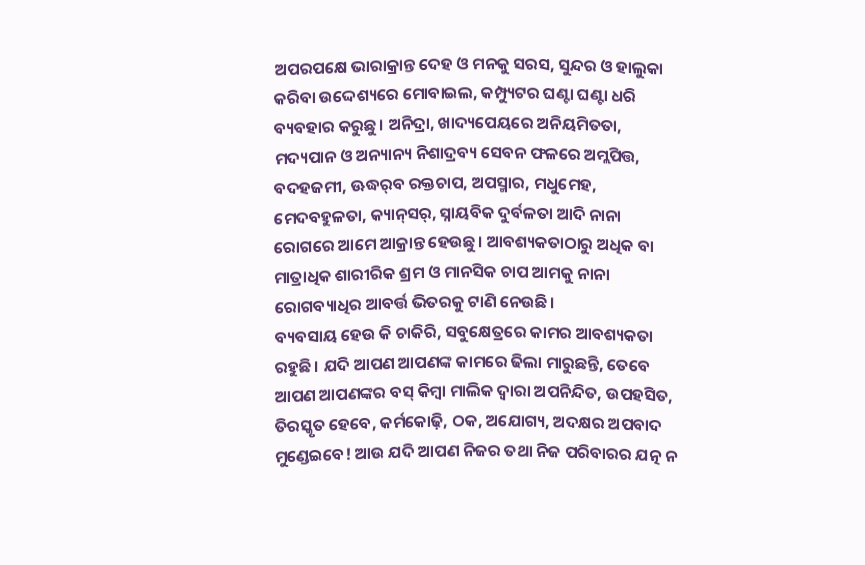ଅପରପକ୍ଷେ ଭାରାକ୍ରାନ୍ତ ଦେହ ଓ ମନକୁ ସରସ, ସୁନ୍ଦର ଓ ହାଲୁକା କରିବା ଉଦ୍ଦେଶ୍ୟରେ ମୋବାଇଲ, କମ୍ପ୍ୟୁଟର ଘଣ୍ଟା ଘଣ୍ଟା ଧରି ବ୍ୟବହାର କରୁଛୁ। ଅନିଦ୍ରା, ଖାଦ୍ୟପେୟରେ ଅନିୟମିତତା, ମଦ୍ୟପାନ ଓ ଅନ୍ୟାନ୍ୟ ନିଶାଦ୍ରବ୍ୟ ସେବନ ଫଳରେ ଅମ୍ଲପିତ୍ତ, ବଦହଜମୀ, ଊଦ୍ଧର୍‌ବ ରକ୍ତଚାପ, ଅପସ୍ମାର, ମଧୁମେହ, ମେଦବହୁଳତା, କ୍ୟାନ୍‌ସର୍‌, ସ୍ନାୟବିକ ଦୁର୍ବଳତା ଆଦି ନାନା ରୋଗରେ ଆମେ ଆକ୍ରାନ୍ତ ହେଉଛୁ। ଆବଶ୍ୟକତାଠାରୁ ଅଧିକ ବା ମାତ୍ରାଧିକ ଶାରୀରିକ ଶ୍ରମ ଓ ମାନସିକ ଚାପ ଆମକୁ ନାନା ରୋଗବ୍ୟାଧିର ଆବର୍ତ୍ତ ଭିତରକୁ ଟାଣି ନେଉଛି।
ବ୍ୟବସାୟ ହେଉ କି ଚାକିରି, ସବୁକ୍ଷେତ୍ରରେ କାମର ଆବଶ୍ୟକତା ରହୁଛି। ଯଦି ଆପଣ ଆପଣଙ୍କ କାମରେ ଢିଲା ମାରୁଛନ୍ତି, ତେବେ ଆପଣ ଆପଣଙ୍କର ବସ୍‌ କିମ୍ବା ମାଲିକ ଦ୍ୱାରା ଅପନିନ୍ଦିତ, ଉପହସିତ, ତିରସ୍କୃତ ହେବେ, କର୍ମକୋଢ଼ି, ଠକ, ଅଯୋଗ୍ୟ, ଅଦକ୍ଷର ଅପବାଦ ମୁଣ୍ଡେଇବେ! ଆଉ ଯଦି ଆପଣ ନିଜର ତଥା ନିଜ ପରିବାରର ଯତ୍ନ ନ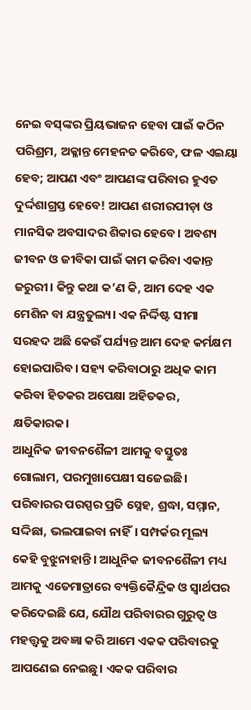ନେଇ ବସ୍‌ଙ୍କର ପ୍ରିୟଭାଜନ ହେବା ପାଇଁ କଠିନ ପରିଶ୍ରମ, ଅକ୍ଳାନ୍ତ ମେହନତ କରିବେ, ଫଳ ଏଇୟା ହେବ; ଆପଣ ଏବଂ ଆପଣଙ୍କ ପରିବାର ହୁଏତ ଦୁର୍ଦ୍ଦଶାଗ୍ରସ୍ତ ହେବେ! ଆପଣ ଶରୀରପୀଡ଼ା ଓ ମାନସିକ ଅବସାଦର ଶିକାର ହେବେ। ଅବଶ୍ୟ ଜୀବନ ଓ ଜୀବିକା ପାଇଁ କାମ କରିବା ଏକାନ୍ତ ଜରୁରୀ। କିନ୍ତୁ କଥା କ’ଣ କି, ଆମ ଦେହ ଏକ ମେଶିନ ବା ଯନ୍ତ୍ରତୁଲ୍ୟ। ଏକ ନିର୍ଦ୍ଦିଷ୍ଟ ସୀମା ସରହଦ ଅଛି କେଉଁ ପର୍ଯ୍ୟନ୍ତ ଆମ ଦେହ କର୍ମକ୍ଷମ ହୋଇପାରିବ। ସହ୍ୟ କରିବାଠାରୁ ଅଧିକ କାମ କରିବା ହିତକର ଅପେକ୍ଷା ଅହିତକର, କ୍ଷତିକାରକ।
ଆଧୁନିକ ଜୀବନଶୈଳୀ ଆମକୁ ବସ୍ତୁତଃ ଗୋଲାମ, ପରମୁଖାପେକ୍ଷୀ ସଜେଇଛି। ପରିବାରର ପରସ୍ପର ପ୍ରତି ସ୍ନେହ, ଶ୍ରଦ୍ଧା, ସମ୍ମାନ, ସଦ୍ଦିଛା, ଭଲପାଇବା ନାହିଁ। ସମ୍ପର୍କର ମୂଲ୍ୟ କେହି ବୁଝୁନାହାନ୍ତି। ଆଧୁନିକ ଜୀବନଶୈଳୀ ମଧ୍ୟ ଆମକୁ ଏତେମାତ୍ରାରେ ବ୍ୟକ୍ତିକୈନ୍ଦ୍ରିକ ଓ ସ୍ବାର୍ଥପର କରିଦେଇଛି ଯେ, ଯୌଥ ପରିବାରର ଗୁରୁତ୍ୱ ଓ ମହତ୍ତ୍ୱକୁ ଅବଜ୍ଞା କରି ଆମେ ଏକକ ପରିବାରକୁ ଆପଣେଇ ନେଇଛୁ। ଏକକ ପରିବାର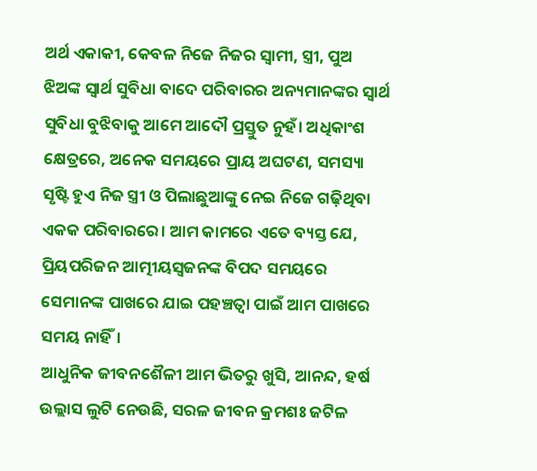ଅର୍ଥ ଏକାକୀ, କେବଳ ନିଜେ ନିଜର ସ୍ବାମୀ, ସ୍ତ୍ରୀ, ପୁଅ ଝିଅଙ୍କ ସ୍ବାର୍ଥ ସୁବିଧା ବାଦେ ପରିବାରର ଅନ୍ୟମାନଙ୍କର ସ୍ବାର୍ଥ ସୁବିଧା ବୁଝିବାକୁ ଆମେ ଆଦୌ ପ୍ରସ୍ତୁତ ନୁହଁ। ଅଧିକାଂଶ କ୍ଷେତ୍ରରେ, ଅନେକ ସମୟରେ ପ୍ରାୟ ଅଘଟଣ, ସମସ୍ୟା ସୃଷ୍ଟି ହୁଏ ନିଜ ସ୍ତ୍ରୀ ଓ ପିଲାଛୁଆଙ୍କୁ ନେଇ ନିଜେ ଗଢ଼ିଥିବା ଏକକ ପରିବାରରେ। ଆମ କାମରେ ଏତେ ବ୍ୟସ୍ତ ଯେ, ପ୍ରିୟପରିଜନ ଆତ୍ମୀୟସ୍ବଜନଙ୍କ ବିପଦ ସମୟରେ ସେମାନଙ୍କ ପାଖରେ ଯାଇ ପହଞ୍ଚତ୍ବା ପାଇଁ ଆମ ପାଖରେ ସମୟ ନାହିଁ।
ଆଧୁନିକ ଜୀବନଶୈଳୀ ଆମ ଭିତରୁ ଖୁସି, ଆନନ୍ଦ, ହର୍ଷ ଉଲ୍ଲାସ ଲୁଟି ନେଉଛି, ସରଳ ଜୀବନ କ୍ରମଶଃ ଜଟିଳ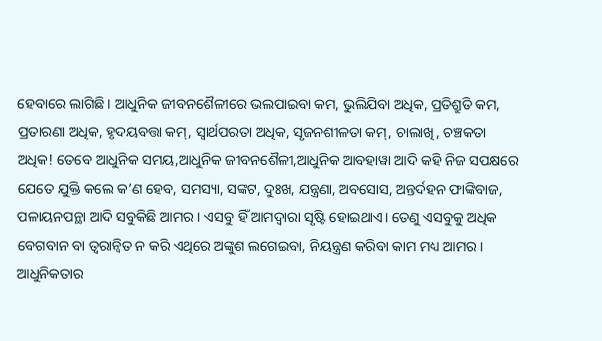ହେବାରେ ଲାଗିଛି। ଆଧୁନିକ ଜୀବନଶୈଳୀରେ ଭଲପାଇବା କମ, ଭୁଲିଯିବା ଅଧିକ, ପ୍ରତିଶ୍ରୁତି କମ, ପ୍ରତାରଣା ଅଧିକ, ହୃଦୟବତ୍ତା କମ୍‌, ସ୍ବାର୍ଥପରତା ଅଧିକ, ସୃଜନଶୀଳତା କମ୍‌, ଚାଲାଖି, ଚଞ୍ଚକତା ଅଧିକ! ତେବେ ଆଧୁନିକ ସମୟ,ଆଧୁନିକ ଜୀବନଶୈଳୀ,ଆଧୁନିକ ଆବହାୱା ଆଦି କହି ନିଜ ସପକ୍ଷରେ ଯେତେ ଯୁକ୍ତି କଲେ କ’ଣ ହେବ, ସମସ୍ୟା, ସଙ୍କଟ, ଦୁଃଖ, ଯନ୍ତ୍ରଣା, ଅବସୋସ, ଅନ୍ତର୍ଦହନ ଫାଙ୍କିବାଜ, ପଳାୟନପନ୍ଥା ଆଦି ସବୁକିଛି ଆମର। ଏସବୁ ହିଁ ଆମଦ୍ୱାରା ସୃଷ୍ଟି ହୋଇଥାଏ। ତେଣୁ ଏସବୁକୁ ଅଧିକ ବେଗବାନ ବା ତ୍ୱରାନ୍ବିତ ନ କରି ଏଥିରେ ଅଙ୍କୁଶ ଲଗେଇବା, ନିୟନ୍ତ୍ରଣ କରିବା କାମ ମଧ୍ୟ ଆମର।
ଆଧୁନିକତାର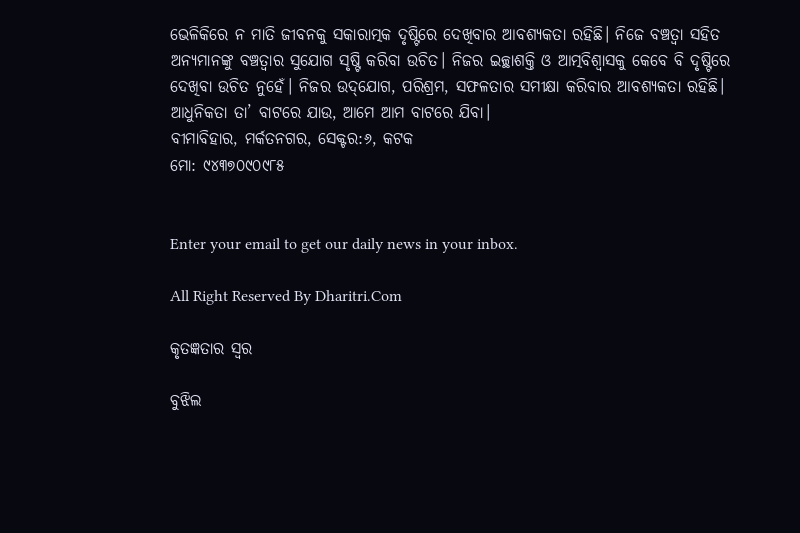ଭେଳିକିରେ ନ ମାତି ଜୀବନକୁ ସକାରାତ୍ମକ ଦୃଷ୍ଟିରେ ଦେଖିବାର ଆବଶ୍ୟକତା ରହିଛି। ନିଜେ ବଞ୍ଚତ୍ବା ସହିତ ଅନ୍ୟମାନଙ୍କୁ ବଞ୍ଚତ୍ବାର ସୁଯୋଗ ସୃଷ୍ଟି କରିବା ଉଚିତ। ନିଜର ଇଚ୍ଛାଶକ୍ତି ଓ ଆତ୍ମବିଶ୍ବାସକୁ କେବେ ବି ଦୃଷ୍ଟିରେ ଦେଖିବା ଉଚିତ ନୁହେଁ। ନିଜର ଉଦ୍‌ଯୋଗ, ପରିଶ୍ରମ, ସଫଳତାର ସମୀକ୍ଷା କରିବାର ଆବଶ୍ୟକତା ରହିଛି। ଆଧୁନିକତା ତା’ ବାଟରେ ଯାଉ, ଆମେ ଆମ ବାଟରେ ଯିବା।
ବୀମାବିହାର, ମର୍କତନଗର, ସେକ୍ଟର:୬, କଟକ
ମୋ: ୯୪୩୭୦୯୦୯୮୫


Enter your email to get our daily news in your inbox.

All Right Reserved By Dharitri.Com

କୃତଜ୍ଞତାର ସ୍ବର

ବୁଝିଲ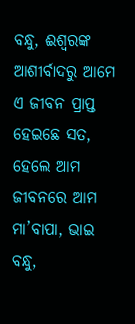ବନ୍ଧୁ, ଈଶ୍ବରଙ୍କ ଆଶୀର୍ବାଦରୁ ଆମେ ଏ ଜୀବନ ପ୍ରାପ୍ତ ହେଇଛେ ସତ, ହେଲେ ଆମ ଜୀବନରେ ଆମ ମା’ବାପା, ଭାଇ ବନ୍ଧୁ,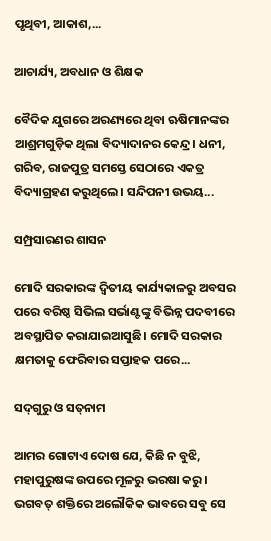ପୃଥିବୀ, ଆକାଶ,...

ଆଚାର୍ଯ୍ୟ, ଅବଧାନ ଓ ଶିକ୍ଷକ

ବୈଦିକ ଯୁଗରେ ଅରଣ୍ୟରେ ଥିବା ଋଷିମାନଙ୍କର ଆଶ୍ରମଗୁଡ଼ିକ ଥିଲା ବିଦ୍ୟାଦାନର କେନ୍ଦ୍ର। ଧନୀ, ଗରିବ, ରାଜପୁତ୍ର ସମସ୍ତେ ସେଠାରେ ଏକତ୍ର ବିଦ୍ୟାଗ୍ରହଣ କରୁଥିଲେ। ସନ୍ଦିପନୀ ଉଭୟ...

ସମ୍ପ୍ରସାରଣର ଶାସନ

ମୋଦି ସରକାରଙ୍କ ଦ୍ୱିତୀୟ କାର୍ଯ୍ୟକାଳରୁ ଅବସର ପରେ ବରିଷ୍ଠ ସିଭିଲ ସର୍ଭାଣ୍ଟଙ୍କୁ ବିଭିନ୍ନ ପଦବୀରେ ଅବସ୍ଥାପିତ କରାଯାଇଆସୁଛି। ମୋଦି ସରକାର କ୍ଷମତାକୁ ଫେରିବାର ସପ୍ତାହକ ପରେ...

ସଦ୍‌ଗୁରୁ ଓ ସତ୍‌ନାମ

ଆମର ଗୋଟାଏ ଦୋଷ ଯେ, କିଛି ନ ବୁଝି, ମହାପୁରୁଷଙ୍କ ଉପରେ ମୂଳରୁ ଭରଷା କରୁ। ଭଗବତ୍‌ ଶକ୍ତିରେ ଅଲୌକିକ ଭାବରେ ସବୁ ସେ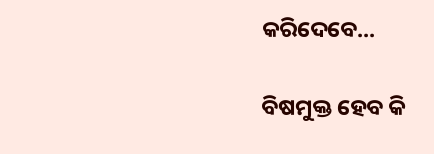କରିଦେବେ...

ବିଷମୁକ୍ତ ହେବ କି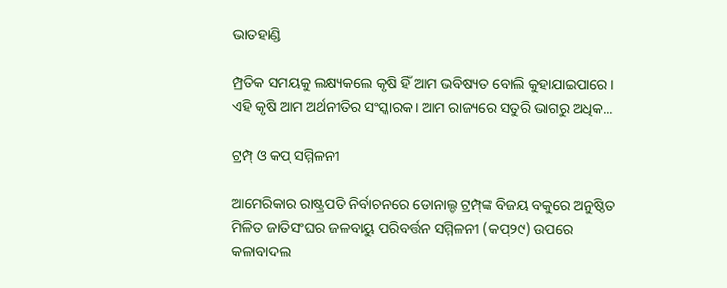ଭାତହାଣ୍ଡି

ମ୍ପ୍ରତିକ ସମୟକୁ ଲକ୍ଷ୍ୟକଲେ କୃଷି ହିଁ ଆମ ଭବିଷ୍ୟତ ବୋଲି କୁହାଯାଇପାରେ। ଏହି କୃଷି ଆମ ଅର୍ଥନୀତିର ସଂସ୍କାରକ। ଆମ ରାଜ୍ୟରେ ସତୁରି ଭାଗରୁ ଅଧିକ...

ଟ୍ରମ୍ପ୍‌ ଓ କପ୍‌ ସମ୍ମିଳନୀ

ଆମେରିକାର ରାଷ୍ଟ୍ରପତି ନିର୍ବାଚନରେ ଡୋନାଲ୍ଡ ଟ୍ରମ୍ପ୍‌ଙ୍କ ବିଜୟ ବକୁରେ ଅନୁଷ୍ଠିତ ମିଳିତ ଜାତିସଂଘର ଜଳବାୟୁ ପରିବର୍ତ୍ତନ ସମ୍ମିଳନୀ (କପ୍‌୨୯) ଉପରେ କଳାବାଦଲ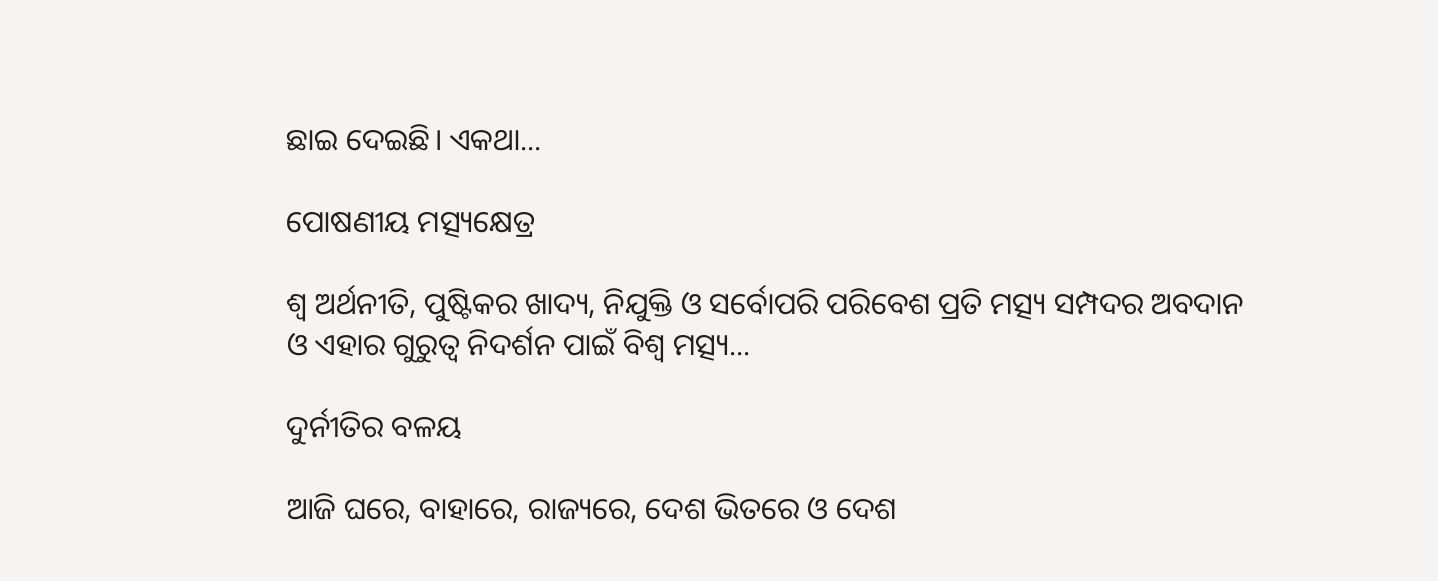ଛାଇ ଦେଇଛି। ଏକଥା...

ପୋଷଣୀୟ ମତ୍ସ୍ୟକ୍ଷେତ୍ର

ଶ୍ୱ ଅର୍ଥନୀତି, ପୁଷ୍ଟିକର ଖାଦ୍ୟ, ନିଯୁକ୍ତି ଓ ସର୍ବୋପରି ପରିବେଶ ପ୍ରତି ମତ୍ସ୍ୟ ସମ୍ପଦର ଅବଦାନ ଓ ଏହାର ଗୁରୁତ୍ୱ ନିଦର୍ଶନ ପାଇଁ ବିଶ୍ୱ ମତ୍ସ୍ୟ...

ଦୁର୍ନୀତିର ବଳୟ

ଆଜି ଘରେ, ବାହାରେ, ରାଜ୍ୟରେ, ଦେଶ ଭିତରେ ଓ ଦେଶ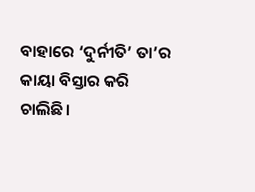ବାହାରେ ‘ଦୁର୍ନୀତି’ ତା’ର କାୟା ବିସ୍ତାର କରି ଚାଲିଛି।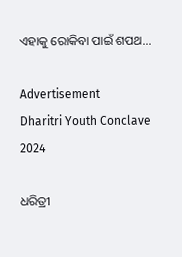ଏହାକୁ ରୋକିବା ପାଇଁ ଶପଥ...

Advertisement
Dharitri Youth Conclave 2024

ଧରିତ୍ରୀ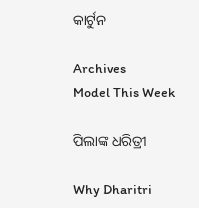କାର୍ଟୁନ

Archives
Model This Week

ପିଲାଙ୍କ ଧରିତ୍ରୀ

Why Dharitri